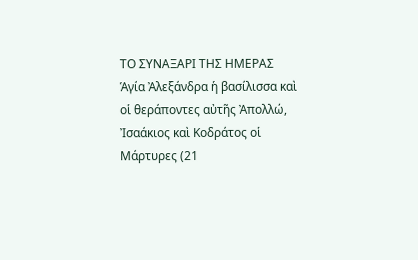ΤΟ ΣΥΝΑΞΑΡΙ ΤΗΣ ΗΜΕΡΑΣ
Ἁγία Ἀλεξάνδρα ἡ βασίλισσα καὶ οἱ θεράποντες αὐτῆς Ἀπολλώ, Ἰσαάκιος καὶ Κοδράτος οἱ Μάρτυρες (21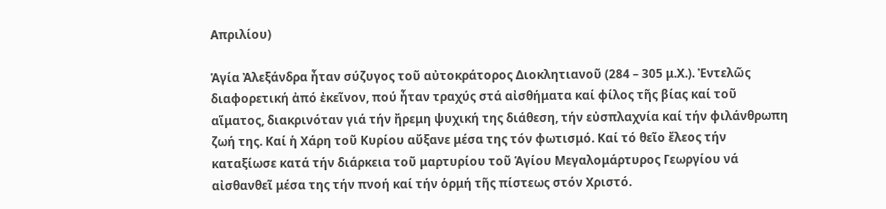Απριλίου)

Ἁγία Ἀλεξάνδρα ἦταν σύζυγος τοῦ αὐτοκράτορος Διοκλητιανοῦ (284 – 305 μ.Χ.). Ἐντελῶς διαφορετική ἀπό ἐκεῖνον, πού ἦταν τραχύς στά αἰσθήματα καί φίλος τῆς βίας καί τοῦ αἵματος, διακρινόταν γιά τήν ἤρεμη ψυχική της διάθεση, τήν εὐσπλαχνία καί τήν φιλάνθρωπη ζωή της. Καί ἡ Χάρη τοῦ Κυρίου αὔξανε μέσα της τόν φωτισμό. Καί τό θεῖο ἔλεος τήν καταξίωσε κατά τήν διάρκεια τοῦ μαρτυρίου τοῦ Ἁγίου Μεγαλομάρτυρος Γεωργίου νά αἰσθανθεῖ μέσα της τήν πνοή καί τήν ὁρμή τῆς πίστεως στόν Χριστό.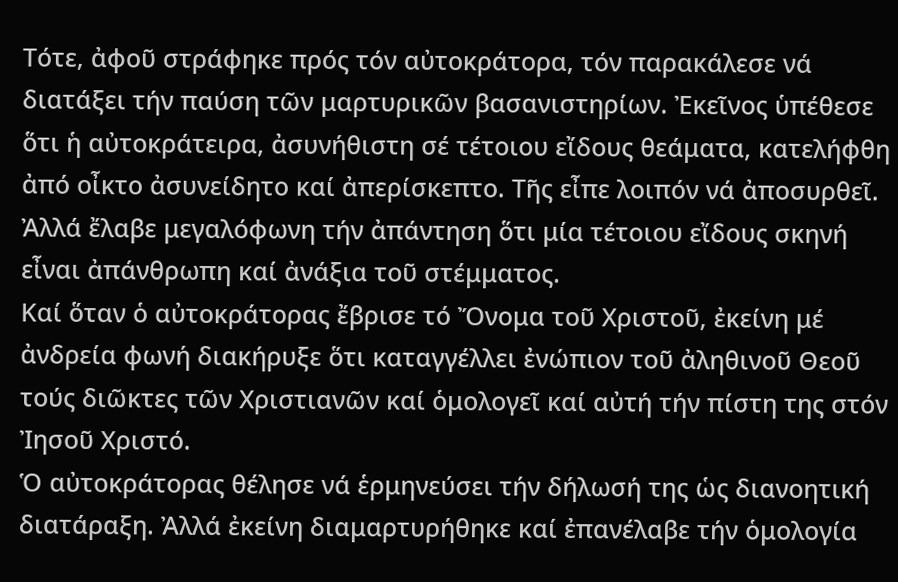Τότε, ἀφοῦ στράφηκε πρός τόν αὐτοκράτορα, τόν παρακάλεσε νά διατάξει τήν παύση τῶν μαρτυρικῶν βασανιστηρίων. Ἐκεῖνος ὑπέθεσε ὅτι ἡ αὐτοκράτειρα, ἀσυνήθιστη σέ τέτοιου εἴδους θεάματα, κατελήφθη ἀπό οἶκτο ἀσυνείδητο καί ἀπερίσκεπτο. Τῆς εἶπε λοιπόν νά ἀποσυρθεῖ. Ἀλλά ἔλαβε μεγαλόφωνη τήν ἀπάντηση ὅτι μία τέτοιου εἴδους σκηνή εἶναι ἀπάνθρωπη καί ἀνάξια τοῦ στέμματος.
Καί ὅταν ὁ αὐτοκράτορας ἔβρισε τό Ὄνομα τοῦ Χριστοῦ, ἐκείνη μέ ἀνδρεία φωνή διακήρυξε ὅτι καταγγέλλει ἐνώπιον τοῦ ἀληθινοῦ Θεοῦ τούς διῶκτες τῶν Χριστιανῶν καί ὁμολογεῖ καί αὐτή τήν πίστη της στόν Ἰησοῦ Χριστό.
Ὁ αὐτοκράτορας θέλησε νά ἑρμηνεύσει τήν δήλωσή της ὡς διανοητική διατάραξη. Ἀλλά ἐκείνη διαμαρτυρήθηκε καί ἐπανέλαβε τήν ὁμολογία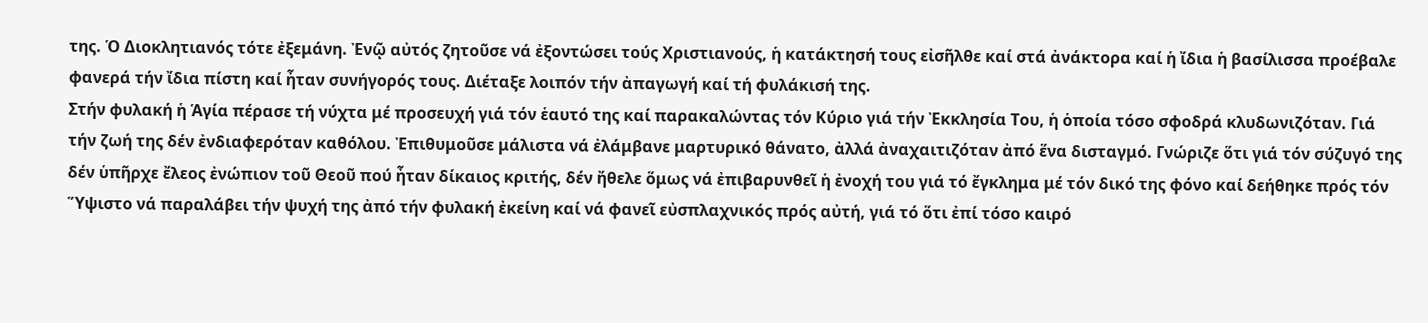της. Ὁ Διοκλητιανός τότε ἐξεμάνη. Ἐνῷ αὐτός ζητοῦσε νά ἐξοντώσει τούς Χριστιανούς, ἡ κατάκτησή τους εἰσῆλθε καί στά ἀνάκτορα καί ἡ ἴδια ἡ βασίλισσα προέβαλε φανερά τήν ἴδια πίστη καί ἦταν συνήγορός τους. Διέταξε λοιπόν τήν ἀπαγωγή καί τή φυλάκισή της.
Στήν φυλακή ἡ Ἁγία πέρασε τή νύχτα μέ προσευχή γιά τόν ἑαυτό της καί παρακαλώντας τόν Κύριο γιά τήν Ἐκκλησία Του, ἡ ὁποία τόσο σφοδρά κλυδωνιζόταν. Γιά τήν ζωή της δέν ἐνδιαφερόταν καθόλου. Ἐπιθυμοῦσε μάλιστα νά ἐλάμβανε μαρτυρικό θάνατο, ἀλλά ἀναχαιτιζόταν ἀπό ἕνα δισταγμό. Γνώριζε ὅτι γιά τόν σύζυγό της δέν ὑπῆρχε ἔλεος ἐνώπιον τοῦ Θεοῦ πού ἦταν δίκαιος κριτής, δέν ἤθελε ὅμως νά ἐπιβαρυνθεῖ ἡ ἐνοχή του γιά τό ἔγκλημα μέ τόν δικό της φόνο καί δεήθηκε πρός τόν Ὕψιστο νά παραλάβει τήν ψυχή της ἀπό τήν φυλακή ἐκείνη καί νά φανεῖ εὐσπλαχνικός πρός αὐτή, γιά τό ὅτι ἐπί τόσο καιρό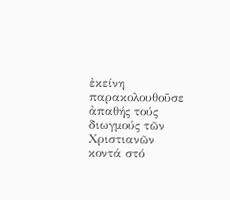ἐκείνη παρακολουθοῦσε ἀπαθής τούς διωγμούς τῶν Χριστιανῶν κοντά στό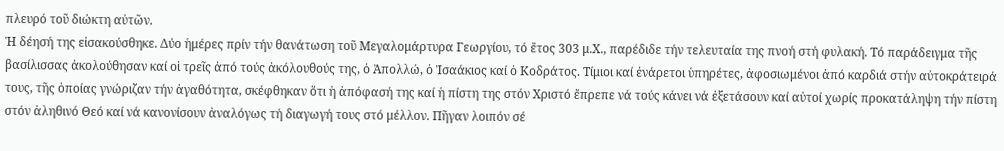πλευρό τοῦ διώκτη αὐτῶν.
Ἡ δέησή της εἰσακούσθηκε. Δύο ἡμέρες πρίν τήν θανάτωση τοῦ Μεγαλομάρτυρα Γεωργίου, τό ἔτος 303 μ.Χ., παρέδιδε τήν τελευταία της πνοή στή φυλακή. Τό παράδειγμα τῆς βασίλισσας ἀκολούθησαν καί οἱ τρεῖς ἀπό τούς ἀκόλουθούς της, ὁ Ἀπολλώ, ὁ Ἰσαάκιος καί ὁ Κοδράτος. Τίμιοι καί ἐνάρετοι ὑπηρέτες, ἀφοσιωμένοι ἀπό καρδιά στήν αὐτοκράτειρά τους, τῆς ὁποίας γνώριζαν τήν ἀγαθότητα, σκέφθηκαν ὅτι ἡ ἀπόφασή της καί ἡ πίστη της στόν Χριστό ἔπρεπε νά τούς κάνει νά ἐξετάσουν καί αὐτοί χωρίς προκατάληψη τήν πίστη στόν ἀληθινό Θεό καί νά κανονίσουν ἀναλόγως τή διαγωγή τους στό μέλλον. Πῆγαν λοιπόν σέ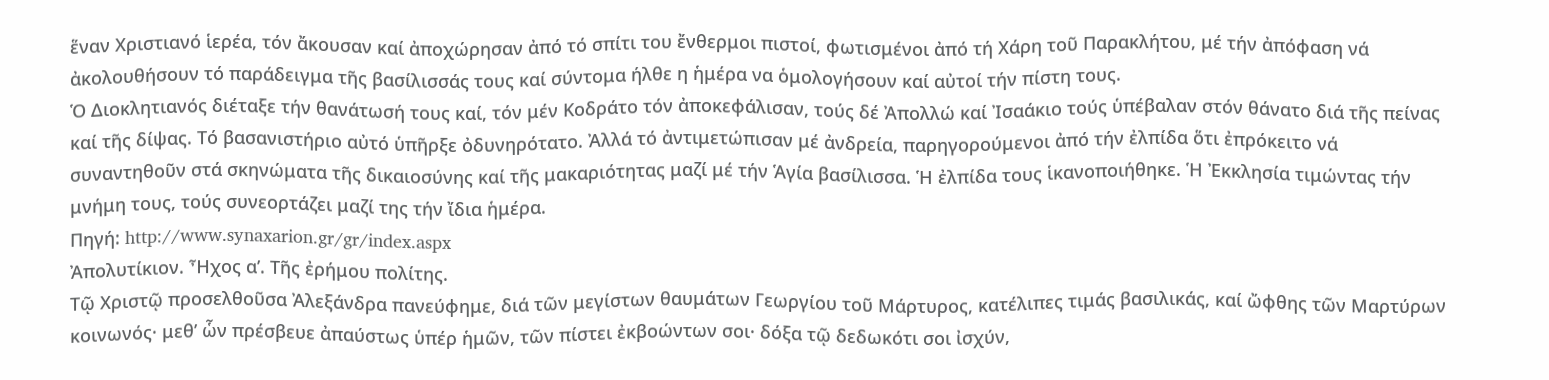ἕναν Χριστιανό ἱερέα, τόν ἄκουσαν καί ἀποχώρησαν ἀπό τό σπίτι του ἔνθερμοι πιστοί, φωτισμένοι ἀπό τή Χάρη τοῦ Παρακλήτου, μέ τήν ἀπόφαση νά ἀκολουθήσουν τό παράδειγμα τῆς βασίλισσάς τους καί σύντομα ήλθε η ἡμέρα να ὁμολογήσουν καί αὐτοί τήν πίστη τους.
Ὁ Διοκλητιανός διέταξε τήν θανάτωσή τους καί, τόν μέν Κοδράτο τόν ἀποκεφάλισαν, τούς δέ Ἀπολλώ καί Ἰσαάκιο τούς ὑπέβαλαν στόν θάνατο διά τῆς πείνας καί τῆς δίψας. Τό βασανιστήριο αὐτό ὑπῆρξε ὀδυνηρότατο. Ἀλλά τό ἀντιμετώπισαν μέ ἀνδρεία, παρηγορούμενοι ἀπό τήν ἐλπίδα ὅτι ἐπρόκειτο νά συναντηθοῦν στά σκηνώματα τῆς δικαιοσύνης καί τῆς μακαριότητας μαζί μέ τήν Ἁγία βασίλισσα. Ἡ ἐλπίδα τους ἱκανοποιήθηκε. Ἡ Ἐκκλησία τιμώντας τήν μνήμη τους, τούς συνεορτάζει μαζί της τήν ἴδια ἡμέρα.
Πηγή: http://www.synaxarion.gr/gr/index.aspx
Ἀπολυτίκιον. Ἦχος α’. Τῆς ἐρήμου πολίτης.
Τῷ Χριστῷ προσελθοῦσα Ἀλεξάνδρα πανεύφημε, διά τῶν μεγίστων θαυμάτων Γεωργίου τοῦ Μάρτυρος, κατέλιπες τιμάς βασιλικάς, καί ὤφθης τῶν Μαρτύρων κοινωνός· μεθ’ ὧν πρέσβευε ἀπαύστως ὑπέρ ἡμῶν, τῶν πίστει ἐκβοώντων σοι· δόξα τῷ δεδωκότι σοι ἰσχύν,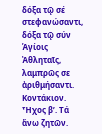δόξα τῷ σέ στεφανώσαντι, δόξα τῷ σύν Ἁγίοις Ἀθληταῖς, λαμπρῶς σε ἀριθμήσαντι.
Κοντάκιον. Ἦχος β’. Τά ἄνω ζητῶν.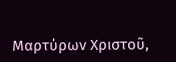Μαρτύρων Χριστοῦ,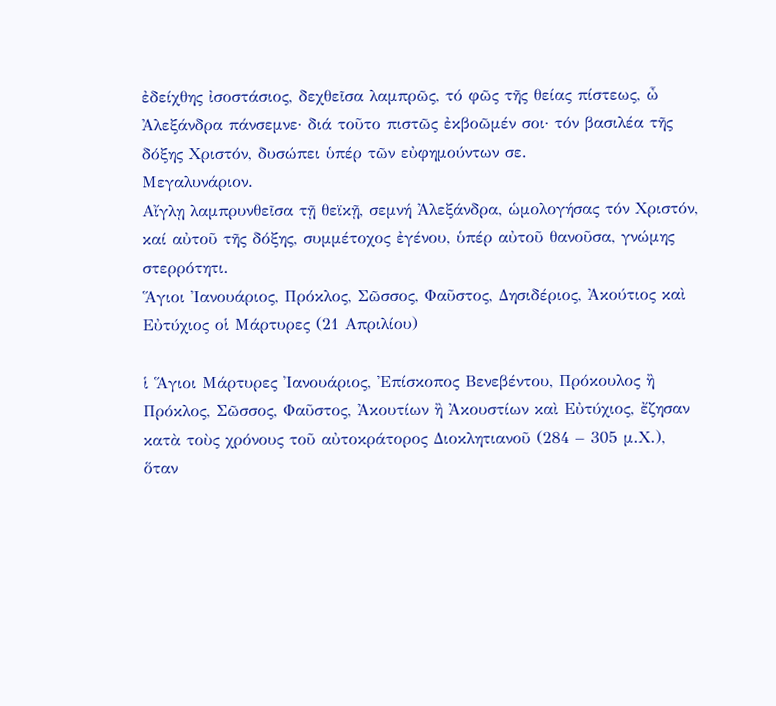ἐδείχθης ἰσοστάσιος, δεχθεῖσα λαμπρῶς, τό φῶς τῆς θείας πίστεως, ὦ Ἀλεξάνδρα πάνσεμνε· διά τοῦτο πιστῶς ἐκβοῶμέν σοι· τόν βασιλέα τῆς δόξης Χριστόν, δυσώπει ὑπέρ τῶν εὐφημούντων σε.
Μεγαλυνάριον.
Αἴγλῃ λαμπρυνθεῖσα τῇ θεϊκῇ, σεμνή Ἀλεξάνδρα, ὡμολογήσας τόν Χριστόν, καί αὐτοῦ τῆς δόξης, συμμέτοχος ἐγένου, ὑπέρ αὐτοῦ θανοῦσα, γνώμης στερρότητι.
Ἅγιοι Ἰανουάριος, Πρόκλος, Σῶσσος, Φαῦστος, Δησιδέριος, Ἀκούτιος καὶ Εὐτύχιος οἱ Μάρτυρες (21 Απριλίου)

ἱ Ἅγιοι Μάρτυρες Ἰανουάριος, Ἐπίσκοπος Βενεβέντου, Πρόκουλος ἢ Πρόκλος, Σῶσσος, Φαῦστος, Ἀκουτίων ἢ Ἀκουστίων καὶ Εὐτύχιος, ἔζησαν κατὰ τοὺς χρόνους τοῦ αὐτοκράτορος Διοκλητιανοῦ (284 – 305 μ.Χ.), ὅταν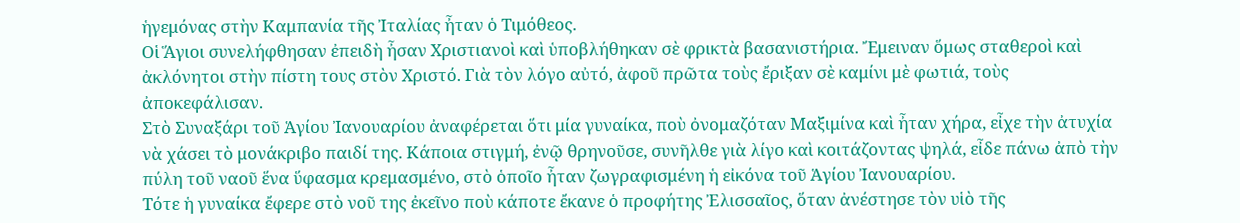ἡγεμόνας στὴν Καμπανία τῆς Ἰταλίας ἦταν ὁ Τιμόθεος.
Οἱ Ἅγιοι συνελήφθησαν ἐπειδὴ ἦσαν Χριστιανοὶ καὶ ὑποβλήθηκαν σὲ φρικτὰ βασανιστήρια. Ἔμειναν ὅμως σταθεροὶ καὶ ἀκλόνητοι στὴν πίστη τους στὸν Χριστό. Γιὰ τὸν λόγο αὐτό, ἀφοῦ πρῶτα τοὺς ἔριξαν σὲ καμίνι μὲ φωτιά, τοὺς ἀποκεφάλισαν.
Στὸ Συναξάρι τοῦ Ἁγίου Ἰανουαρίου ἀναφέρεται ὅτι μία γυναίκα, ποὺ ὀνομαζόταν Μαξιμίνα καὶ ἦταν χήρα, εἶχε τὴν ἀτυχία νὰ χάσει τὸ μονάκριβο παιδί της. Κάποια στιγμή, ἐνῷ θρηνοῦσε, συνῆλθε γιὰ λίγο καὶ κοιτάζοντας ψηλά, εἶδε πάνω ἀπὸ τὴν πύλη τοῦ ναοῦ ἕνα ὕφασμα κρεμασμένο, στὸ ὁποῖο ἦταν ζωγραφισμένη ἡ εἰκόνα τοῦ Ἁγίου Ἰανουαρίου.
Τότε ἡ γυναίκα ἔφερε στὸ νοῦ της ἐκεῖνο ποὺ κάποτε ἔκανε ὁ προφήτης Ἐλισσαῖος, ὅταν ἀνέστησε τὸν υἱὸ τῆς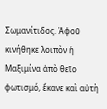Σωμανίτιδος. Ἀφοῦ κινήθηκε λοιπὸν ἡ Μαξιμίνα ἀπὸ θεῖο φωτισμό, ἔκανε καὶ αὐτὴ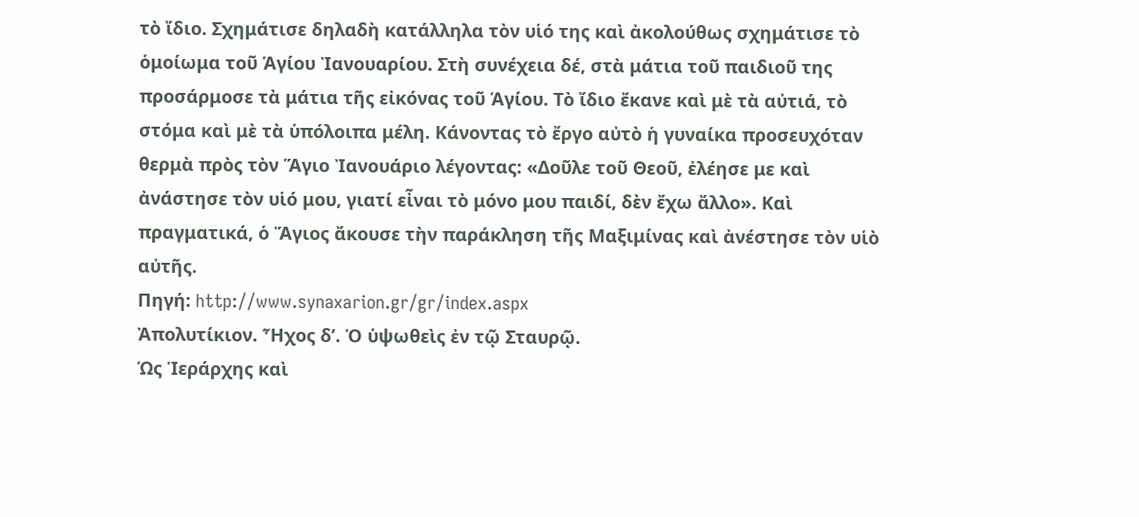τὸ ἴδιο. Σχημάτισε δηλαδὴ κατάλληλα τὸν υἱό της καὶ ἀκολούθως σχημάτισε τὸ ὁμοίωμα τοῦ Ἁγίου Ἰανουαρίου. Στὴ συνέχεια δέ, στὰ μάτια τοῦ παιδιοῦ της προσάρμοσε τὰ μάτια τῆς εἰκόνας τοῦ Ἁγίου. Τὸ ἴδιο ἔκανε καὶ μὲ τὰ αὐτιά, τὸ στόμα καὶ μὲ τὰ ὑπόλοιπα μέλη. Κάνοντας τὸ ἔργο αὐτὸ ἡ γυναίκα προσευχόταν θερμὰ πρὸς τὸν Ἅγιο Ἰανουάριο λέγοντας: «Δοῦλε τοῦ Θεοῦ, ἐλέησε με καὶ ἀνάστησε τὸν υἱό μου, γιατί εἶναι τὸ μόνο μου παιδί, δὲν ἔχω ἄλλο». Καὶ πραγματικά, ὁ Ἅγιος ἄκουσε τὴν παράκληση τῆς Μαξιμίνας καὶ ἀνέστησε τὸν υἱὸ αὐτῆς.
Πηγή: http://www.synaxarion.gr/gr/index.aspx
Ἀπολυτίκιον. Ἦχος δ’. Ὁ ὑψωθεὶς ἐν τῷ Σταυρῷ.
Ὡς Ἱεράρχης καὶ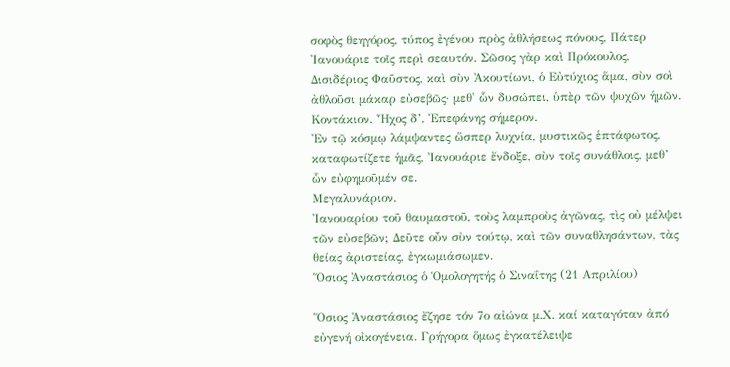σοφὸς θεηγόρος, τύπος ἐγένου πρὸς ἀθλήσεως πόνους, Πάτερ Ἰανουάριε τοῖς περὶ σεαυτόν. Σῶσος γὰρ καὶ Πρόκουλος, Δισιδέριος Φαῦστος, καὶ σὺν Ἀκουτίωνι, ὁ Εὐτύχιος ἅμα, σὺν σοὶ ἀθλοῦσι μάκαρ εὐσεβῶς· μεθ' ὧν δυσώπει, ὑπὲρ τῶν ψυχῶν ἡμῶν.
Κοντάκιον. Ἦχος δ’. Ἐπεφάνης σήμερον.
Ἐν τῷ κόσμῳ λάμψαντες ὥσπερ λυχνία, μυστικῶς ἑπτάφωτος, καταφωτίζετε ἡμᾶς, Ἰανουάριε ἔνδοξε, σὺν τοῖς συνάθλοις, μεθ’ ὧν εὐφημοῦμέν σε.
Μεγαλυνάριον.
Ἰανουαρίου τοῦ θαυμαστοῦ, τοὺς λαμπροὺς ἀγῶνας, τὶς οὐ μέλψει τῶν εὐσεβῶν; Δεῦτε οὖν σὺν τούτῳ, καὶ τῶν συναθλησάντων, τὰς θείας ἀριστείας, ἐγκωμιάσωμεν.
Ὅσιος Ἀναστάσιος ὁ Ὁμολογητής ὁ Σιναΐτης (21 Απριλίου)

Ὅσιος Ἀναστάσιος ἔζησε τόν 7ο αἰώνα μ.Χ. καί καταγόταν ἀπό εὐγενή οἰκογένεια. Γρήγορα ὅμως ἐγκατέλειψε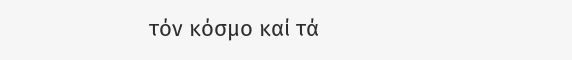τόν κόσμο καί τά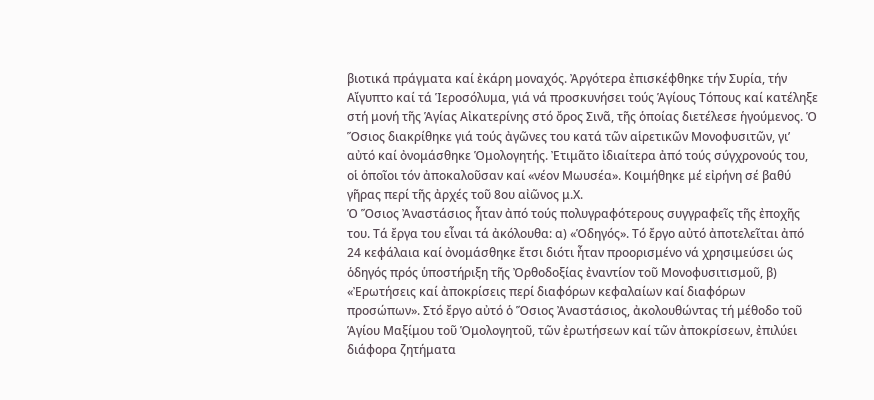βιοτικά πράγματα καί ἐκάρη μοναχός. Ἀργότερα ἐπισκέφθηκε τήν Συρία, τήν Αἴγυπτο καί τά Ἱεροσόλυμα, γιά νά προσκυνήσει τούς Ἁγίους Τόπους καί κατέληξε στή μονή τῆς Ἁγίας Αἰκατερίνης στό ὄρος Σινᾶ, τῆς ὁποίας διετέλεσε ἡγούμενος. Ὁ Ὅσιος διακρίθηκε γιά τούς ἀγῶνες του κατά τῶν αἱρετικῶν Μονοφυσιτῶν, γι’ αὐτό καί ὀνομάσθηκε Ὁμολογητής. Ἐτιμᾶτο ἰδιαίτερα ἀπό τούς σύγχρονούς του, οἱ ὁποῖοι τόν ἀποκαλοῦσαν καί «νέον Μωυσέα». Κοιμήθηκε μέ εἰρήνη σέ βαθύ γῆρας περί τῆς ἀρχές τοῦ 8ου αἰῶνος μ.Χ.
Ὁ Ὅσιος Ἀναστάσιος ἦταν ἀπό τούς πολυγραφότερους συγγραφεῖς τῆς ἐποχῆς του. Τά ἔργα του εἶναι τά ἀκόλουθα: α) «Ὁδηγός». Τό ἔργο αὐτό ἀποτελεῖται ἀπό 24 κεφάλαια καί ὀνομάσθηκε ἔτσι διότι ἦταν προορισμένο νά χρησιμεύσει ὡς ὁδηγός πρός ὑποστήριξη τῆς Ὀρθοδοξίας ἐναντίον τοῦ Μονοφυσιτισμοῦ, β) «Ἐρωτήσεις καί ἀποκρίσεις περί διαφόρων κεφαλαίων καί διαφόρων προσώπων». Στό ἔργο αὐτό ὁ Ὅσιος Ἀναστάσιος, ἀκολουθώντας τή μέθοδο τοῦ Ἁγίου Μαξίμου τοῦ Ὁμολογητοῦ, τῶν ἐρωτήσεων καί τῶν ἀποκρίσεων, ἐπιλύει διάφορα ζητήματα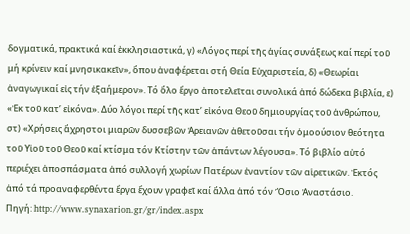δογματικά, πρακτικά καί ἐκκλησιαστικά, γ) «Λόγος περί τῆς ἁγίας συνάξεως καί περί τοῦ μή κρίνειν καί μνησικακεῖν», ὅπου ἀναφέρεται στή Θεία Εὐχαριστεία, δ) «Θεωρίαι ἀναγωγικαί εἰς τήν ἑξαήμερον». Τό ὅλο ἔργο ἀποτελεῖται συνολικά ἀπό δώδεκα βιβλία, ε) «Ἐκ τοῦ κατ’ εἰκόνα». Δύο λόγοι περί τῆς κατ’ εἰκόνα Θεοῦ δημιουργίας τοῦ ἀνθρώπου, στ) «Χρήσεις ἄχρηστοι μιαρῶν δυσσεβῶν Ἀρειανῶν ἀθετοῦσαι τήν ὁμοούσιον θεότητα τοῦ Υἱοῦ τοῦ Θεοῦ καί κτίσμα τόν Κτίστην τῶν ἁπάντων λέγουσα». Τό βιβλίο αὐτό περιέχει ἀποσπάσματα ἀπό συλλογή χωρίων Πατέρων ἐναντίον τῶν αἱρετικῶν. Ἐκτός ἀπό τά προαναφερθέντα ἔργα ἔχουν γραφεῖ καί ἄλλα ἀπό τόν Ὅσιο Ἀναστάσιο.
Πηγή: http://www.synaxarion.gr/gr/index.aspx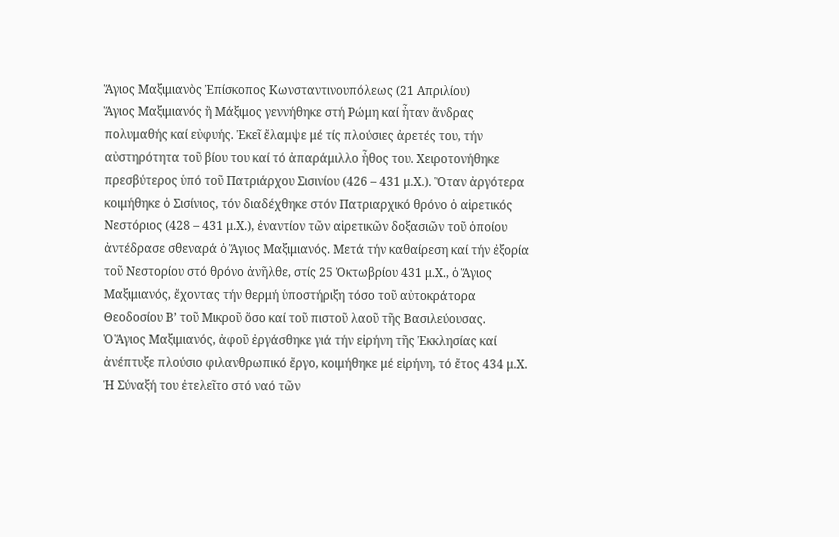Ἅγιος Μαξιμιανὸς Ἐπίσκοπος Κωνσταντινουπόλεως (21 Απριλίου)
Ἅγιος Μαξιμιανός ἢ Μάξιμος γεννήθηκε στή Ρώμη καί ἦταν ἄνδρας πολυμαθής καί εὐφυής. Ἐκεῖ ἔλαμψε μέ τίς πλούσιες ἀρετές του, τήν αὐστηρότητα τοῦ βίου του καί τό ἀπαράμιλλο ἦθος του. Χειροτονήθηκε πρεσβύτερος ὑπό τοῦ Πατριάρχου Σισινίου (426 – 431 μ.Χ.). Ὃταν ἀργότερα κοιμήθηκε ὁ Σισίνιος, τόν διαδέχθηκε στόν Πατριαρχικό θρόνο ὁ αἱρετικός Νεστόριος (428 – 431 μ.Χ.), ἐναντίον τῶν αἱρετικῶν δοξασιῶν τοῦ ὁποίου ἀντέδρασε σθεναρά ὁ Ἅγιος Μαξιμιανός. Μετά τήν καθαίρεση καί τήν ἐξορία τοῦ Νεστορίου στό θρόνο ἀνῆλθε, στίς 25 Ὀκτωβρίου 431 μ.Χ., ὁ Ἅγιος Μαξιμιανός, ἔχοντας τήν θερμή ὑποστήριξη τόσο τοῦ αὐτοκράτορα Θεοδοσίου Β’ τοῦ Μικροῦ ὅσο καί τοῦ πιστοῦ λαοῦ τῆς Βασιλεύουσας.
Ὁ Ἅγιος Μαξιμιανός, ἀφοῦ ἐργάσθηκε γιά τήν εἰρήνη τῆς Ἐκκλησίας καί ἀνέπτυξε πλούσιο φιλανθρωπικό ἔργο, κοιμήθηκε μέ εἰρήνη, τό ἔτος 434 μ.Χ. Ἡ Σύναξή του ἐτελεῖτο στό ναό τῶν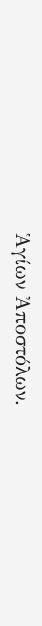Ἁγίων Ἀποστόλων.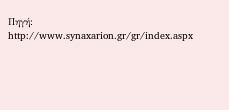Πηγή: http://www.synaxarion.gr/gr/index.aspx